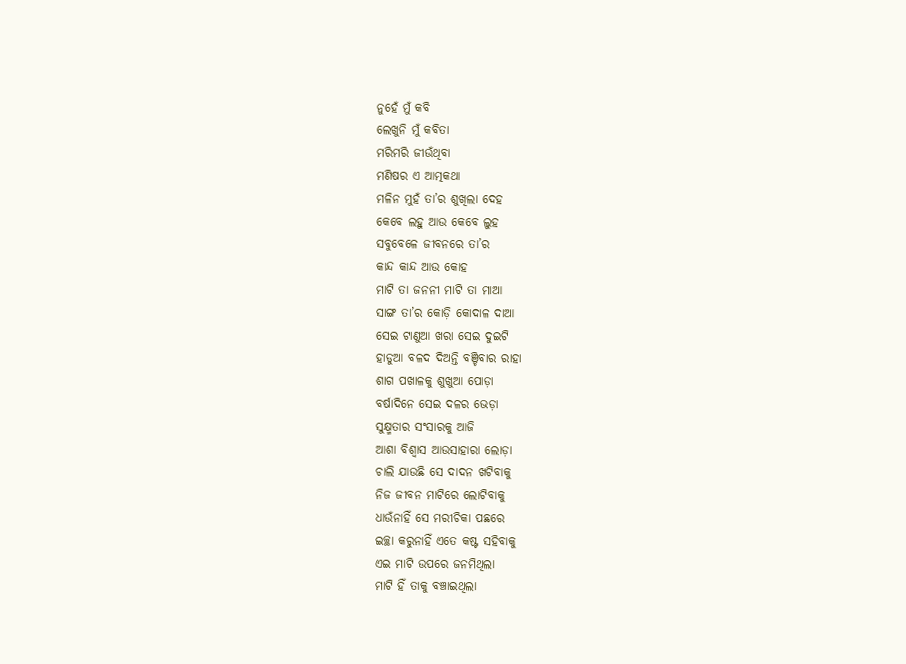ନୁହେଁ ମୁଁ କବି
ଲେଖୁନି ମୁଁ କବିତା
ମରିମରି ଜୀଉଁଥିବା
ମଣିଷର ଏ ଆତ୍ମକଥା
ମଳିନ ମୁହଁ ତା’ର ଶୁଖିଲା ଦେହ
କେବେ ଲହୁ ଆଉ କେବେ ଲୁହ
ସବୁବେଳେ ଜୀବନରେ ତା’ର
କାନ୍ଦ କାନ୍ଦ ଆଉ କୋହ
ମାଟି ତା ଜନନୀ ମାଟି ତା ମାଆ
ସାଙ୍ଗ ତା’ର କୋଡ଼ି କୋଦାଳ ଦାଆ
ସେଇ ଟାଣୁଆ ଖରା ସେଇ ଦୁଇଟି
ହାଡୁଆ ବଳଦ ଦିଅନ୍ତି ବଞ୍ଚିବାର ରାହା
ଶାଗ ପଖାଳକୁ ଶୁଖୁଆ ପୋଡ଼ା
ବର୍ଷାଦିନେ ସେଇ ଦଳର ଭେଡ଼ା
ସୁକ୍ଷ୍ମତାର ସଂସାରକୁ ଆଜି
ଆଶା ବିଶ୍ଵାସ ଆଉସାହାରା ଲୋଡ଼ା
ଚାଲି ଯାଉଛି ସେ ଦାଦନ ଖଟିବାକୁ
ନିଜ ଜୀବନ ମାଟିରେ ଲୋଟିବାକୁ
ଧାଉଁନାହିଁ ସେ ମରୀଚିକା ପଛରେ
ଇଚ୍ଛା କରୁନାହିଁ ଏତେ କଷ୍ଟ ସହିବାକୁ
ଏଇ ମାଟି ଉପରେ ଜନମିଥିଲା
ମାଟି ହିଁ ତାକୁ ବଞ୍ଚାଇଥିଲା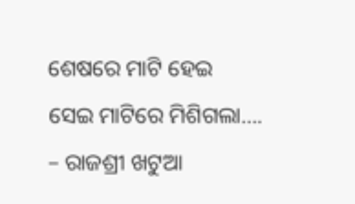ଶେଷରେ ମାଟି ହେଇ
ସେଇ ମାଟିରେ ମିଶିଗଲା….
– ରାଜଶ୍ରୀ ଖଟୁଆ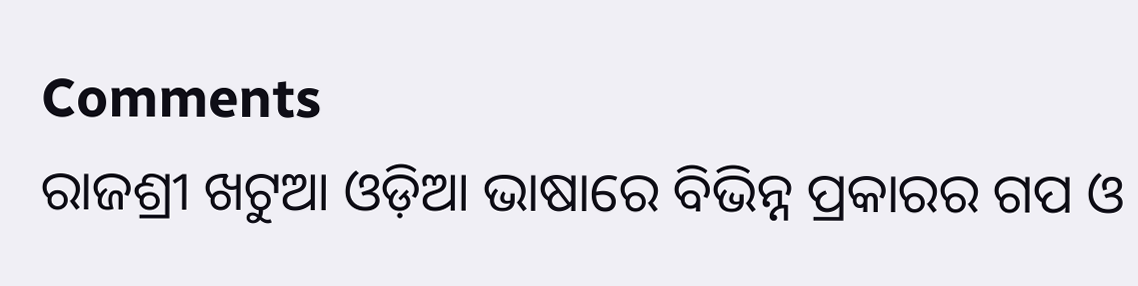Comments
ରାଜଶ୍ରୀ ଖଟୁଆ ଓଡ଼ିଆ ଭାଷାରେ ବିଭିନ୍ନ ପ୍ରକାରର ଗପ ଓ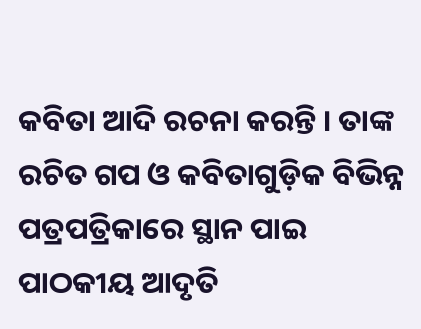କବିତା ଆଦି ରଚନା କରନ୍ତି । ତାଙ୍କ ରଚିତ ଗପ ଓ କବିତାଗୁଡ଼ିକ ବିଭିନ୍ନ ପତ୍ରପତ୍ରିକାରେ ସ୍ଥାନ ପାଇ ପାଠକୀୟ ଆଦୃତି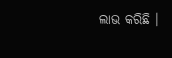ଲାଭ କରିଛି ।